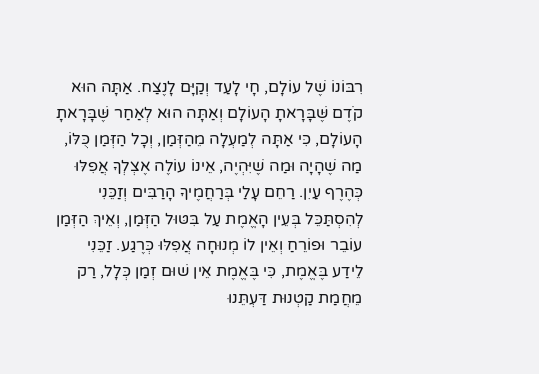רִבּוֹנוֹ שֶׁל עוֹלָם, חָי לָעַד וְקַיָּם לָנֶצַח. אַתָּה הוּא קֹדֶם שֶּׁבָּרָאתָ הָעוֹלָם וְאַתָּה הוּא לְאַחַר שֶּׁבָּרָאתָ הָעוֹלָם, כִּי אַתָּה לְמַעְלָה מֵהַזְּמַן, וְכָל הַזְּמַן כֻּלּוֹ, מַה שֶׁהָיָה וּמַה שֶׁיִּהְיֶה, אֵינוֹ עוֹלֶה אֶצְלְךָ אֲפִלּוּ כְּהֶרֶף עַיִן. רַחֵם עָלַי בְּרַחֲמֶיךָ הָרַבִּים וְזַכֵּנִי לְהִסְתַּכֵּל בְּעֵין הָאֱמֶת עַל בִּטּוּל הַזְּמַן, וְאֵיךְ הַזְּמַן עוֹבֵר וּפוֹרֵחַ וְאֵין לוֹ מְנוּחָה אֲפִלּוּ כְּרֶגַע. זַכֵּנִי לֵידַע בֶּאֱמֶת, כִּי בֶּאֱמֶת אֵין שׁוּם זְמַן כְּלָל, רַק מֵחֲמַת קַטְנוּת דַּעְתֵּנוּ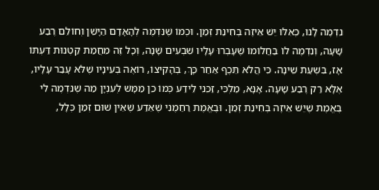נִדְמֶה לָנוּ, כְּאִלּוּ יֵשׁ אֵיזֶה בְּחִינַת זְמַן. וּכְמוֹ שֶׁנִּדְמֶה לְהָאָדָם הַיָּשֵׁן וְחוֹלֵם רֶבַע שָׁעָה, וְנִדְמֶה לוֹ בַּחֲלוֹמוֹ שֶׁעָבְרוּ עָלָיו שִׁבְעִים שָׁנָה, וְכָל זֶה מֵחֲמַת קַטְנוּת דַּעְתּוֹ אָז, בִּשְׁעַת שֵׁינָה. כִּי הֲלֹא תֵּכֶף אַחַר כָּךְ, בְּהָקִיצוֹ, רוֹאֶה בְּעֵינָיו שֶׁלֹּא עָבַר עָלָיו, אֶלָּא רַק רֶבַע שָׁעָה. אָנָּא, מַלְכִּי, זַכֵּנִי לֵידַע כְּמוֹ כֵן מַמָּשׁ לְעִנְיָן מַה שֶׁנִּדְמֶה לִי בֶּאֱמֶת שֶׁיֵּשׁ אֵיזֶה בְּחִינַת זְמַן. וּבֶאֱמֶת רַחַמֶנִי שֶׁאֵדַע שֶּׁאֵין שׁוּם זְמַן כְּלָל,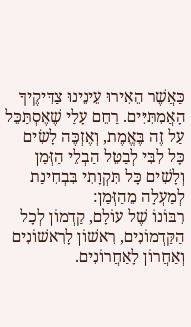כַּאֲשֶׁר הֵאִירוּ עֵינֵינוּ צַדִּיקֶיךָ הָאֲמִתִּיִּים. רַחֵם עָלַי שֶׁאֶסְתַּכֵּל עַל זֶה בֶּאֱמֶת, וְאֶזְכֶּה לָשִׂים כָּל לִבִּי לְבַטֵּל הַבְלֵי הַזְּמַן וְלָשִׁים כָּל תִּקְוָתִי בִּבְחִינַת לְמַעְלָה מֵהַזְּמַן:
רִבּוֹנוֹ שֶׁל עוֹלָם, קַדְמוֹן לְכָל הַקַּדְמוֹנִים, רִאשׁוֹן לָרִאשׁוֹנִים וְאַחֲרוֹן לָאַחֲרוֹנִים.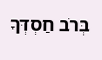בְּרֹב חַסְדְּךָ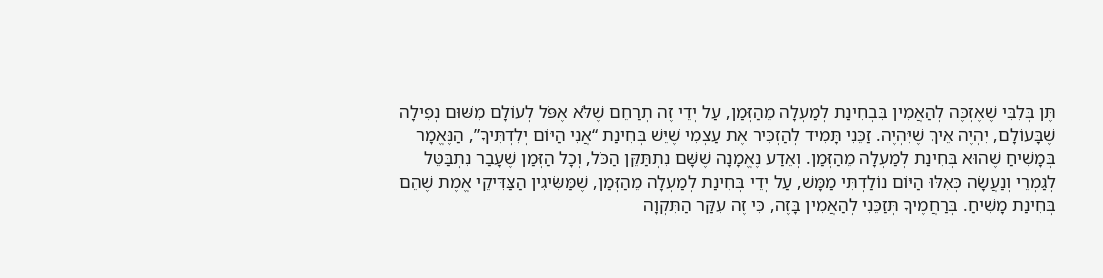תֶּן בְּלִבִּי שֶׁאֶזְכֶּה לְהַאֲמִין בִּבְחִינַת לְמַעְלָה מֵהַזְּמַן, עַל יְדֵי זֶה תְרַחֵם שֶׁלֹּא אֶפֹּל לְעוֹלָם מִשּׁוּם נְפִילָה שֶׁבָּעוֹלָם, יִהְיֶה אֵיךְ שֶׁיִּהְיֶה. זַכֵּנִי תָּמִיד לְהַזְכִּיר אֶת עַצְמִי שֶׁיֵּשׁ בְּחִינַת “אֲנִי הַיּוֹם יְלִדְתִּיךָ”, הַנֶּאֱמָר בְּמָשִׁיחַ שֶׁהוּא בְּחִינַת לְמַעְלָה מֵהַזְּמַן. וְאֵדַע נֶאֱמָנָה שֶׁשָּׁם נִתְתַּקֵּן הַכֹּל, וְכָל הַזְּמַן שֶׁעָבַר נִתְבַּטֵּל לְגַמְרֵי וְנַעֲשָׂה כְּאִלּוּ הַיּוֹם נוֹלַדְתִּי מַמָּשׁ, עַל יְדֵי בְּחִינַת לְמַעְלָה מֵהַזְּמַן, שֶׁמַּשִּׂיגִין הַצַּדִּיקֵי אֱמֶת שֶׁהֵם בְּחִינַת מָשִׁיחַ. בְּרַחֲמֶיךָ תְּזַכֵּנִי לְהַאֲמִין בָּזֶה, כִּי זֶה עִקַּר הַתִּקְוָה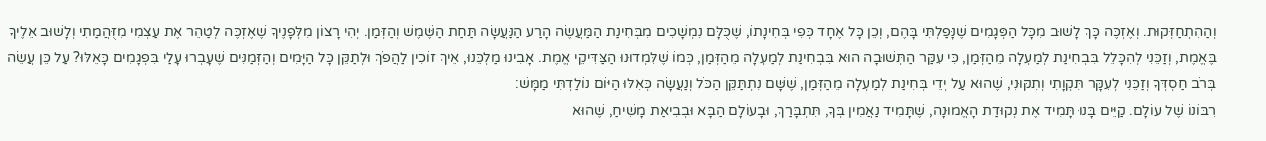וְהַהִתְחַזְּקוּת. וְאֶזְכֶּה כָּךְ לָשׁוּב מִכָּל הַפְּגָמִים שֶׁנָּפַלְתִּי בָּהֶם, וְכֵן כָּל אֶחָד כְּפִי בְּחִינָתוֹ, שֶׁכֻּלָּם נִמְשָׁכִים מִבְּחִינַת הַמַּעֲשֶׂה הָרַע הַנַּעֲשָׂה תַּחַת הַשֶּׁמֶשׁ וְהַזְּמַן. יְהִי רָצוֹן מִלְּפָנֶיךָ שֶׁאֶזְכֶּה לְטַהֵר אֶת עַצְמִי מִזֻּהֲמַתִי וְלָשׁוּב אֵלֶיךָ בֶּאֱמֶת, וְזַכֵּנִי לְהִכָּלֵל בִּבְחִינַת לְמַעְלָה מֵהַזְּמַן, כִּי עִקַּר הַתְּשׁוּבָה הוּא בִּבְחִינַת לְמַעְלָה מֵהַזְּמַן, כְּמוֹ שֶׁלִּמְדוּנוּ הַצַּדִּיקֵי אֱמֶת. אָבִינוּ מַלְכֵּנוּ, אֵיךְ זוֹכִין לַהֲפֹךְ וּלְתַקֵּן כָּל הַיָּמִים וְהַזְּמַנִּים שֶׁעָבְרוּ עָלַי בִּפְגָמִים כָּאֵלּוּ? עַל כֵּן עֲשֵׂה בְּרֹב חַסְדְּךָ וְזַכֵּנִי לְעִקָּר תִּקְוָתִי וְתִקּוּנִי, שֶׁהוּא עַל יְדֵי בְּחִינַת לְמַעְלָה מֵהַזְּמַן, שֶׁשָּׁם נִתְתַּקֵּן הַכֹּל וְנַעֲשָׂה כְּאִלּוּ הַיּוֹם נוֹלַדְתִּי מַמָּשׁ:
רִבּוֹנוֹ שֶׁל עוֹלָם. קַיֵּים בָּנוּ תָּמִיד אֶת נְקוּדַת הָאֱמוּנָה, שֶׁתָּמִיד נַאֲמִין בְּךָ, תִּתְבָּרַךְ, וּבָעוֹלָם הַבָּא וּבְבִיאַת מָשִׁיחַ, שֶׁהוּא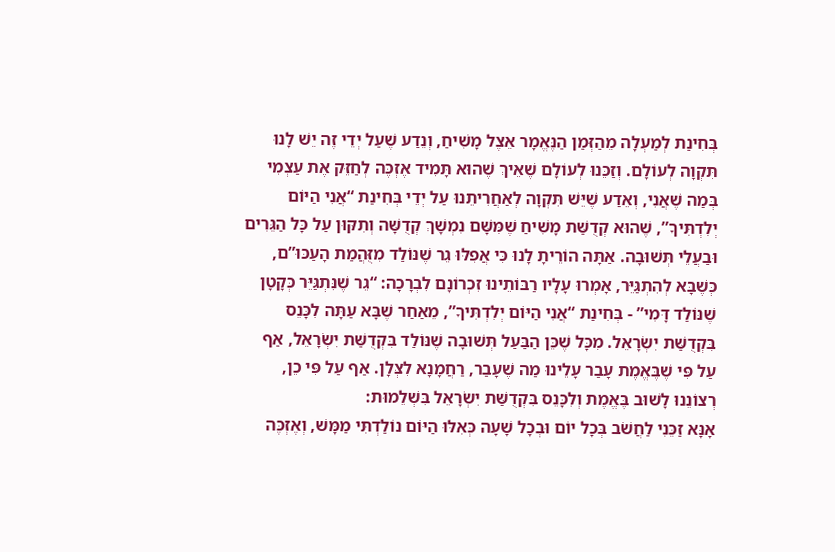בְּחִינַת לְמַעְלָה מֵהַזְּמַן הַנֶּאֱמָר אֵצֶל מָשִׁיחַ, וְנֵדַע שֶׁעַל יְדֵי זֶה יֵשׁ לָנוּ תִּקְוָה לְעוֹלָם. וְזַכֵּנוּ לְעוֹלָם שֶׁאֵיךְ שֶׁהוּא תָּמִיד אֶזְכֶּה לְחַזֵּק אֶת עַצְמִי בְּמַה שֶׁאֲנִי, וְאֵדַע שֶׁיֵּשׁ תִּקְוָה לְאַחֲרִיתֵנוּ עַל יְדֵי בְּחִינַת “אֲנִי הַיּוֹם יְלִדְתִּיךָ”, שֶׁהוּא קְדֻשַּׁת מָשִׁיחַ שֶׁמִּשָּׁם נִמְשָׁךְ קְדֻשָּׁה וְתִקּוּן עַל כָּל הַגֵּרִים וּבַעֲלֵי תְּשׁוּבָה. אַתָּה הוֹרֵיתָ לָנוּ כִּי אֲפִלּוּ גֵר שֶׁנּוֹלַד מִזֻּהֲמַת הָעַכּוּ”ם, כְּשֶׁבָּא לְהִתְגַּיֵּר, אָמְרוּ עָלָיו רַבּוֹתֵינוּ זִכְרוֹנָם לִבְרָכָה: “גֵר שֶׁנִּתְגַּיֵּר כְּקָטָן שֶׁנּוֹלַד דָּמִי” - בְּחִינַת “אֲנִי הַיּוֹם יְלִדְתִּיךָ”, מֵאַחַר שֶׁבָּא עַתָּה לִכָּנֵס בִּקְדֻשַּׁת יִשְׂרָאֵל. מִכָּל שֶׁכֵּן הַבַּעַל תְּשׁוּבָה שֶׁנּוֹלַד בִּקְדֻשַּׁת יִשְׂרָאֵל, אַף עַל פִּי שֶׁבֶּאֱמֶת עָבַר עָלֵינוּ מַה שֶׁעָבַר, רַחֲמָנָא לִצְּלָן. אַף עַל פִּי כֵן, רְצוֹנֵנוּ לָשׁוּב בֶּאֱמֶת וְלִכָּנֵס בִּקְדֻשַּׁת יִשְׂרָאֵל בִּשְׁלֵמוּת:
אָנָּא זַכֵּנִי לַחֲשֹׁב בְּכָל יוֹם וּבְכָל שָׁעָה כְּאִלּוּ הַיּוֹם נוֹלַדְתִּי מַמָּשׁ, וְאֶזְכֶּה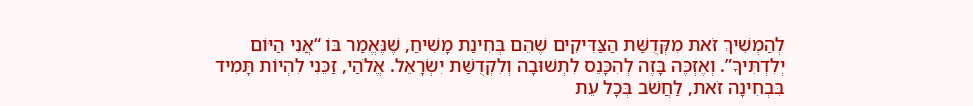לְהַמְשִׁיךְ זֹאת מִקְּדֻשַּׁת הַצַּדִּיקִים שֶׁהֵם בְּחִינַת מָשִׁיחַ, שֶׁנֶּאֱמַר בּוֹ “אֲנִי הַיּוֹם יְלִדְתִּיךָ”. וְאֶזְכֶּה בָּזֶה לְהִכָּנֵס לִתְשׁוּבָה וְלִקְדֻשַּׁת יִשְׂרָאֵל. אֱלֹהַי, זַכֵּנִי לִהְיוֹת תָּמִיד בִּבְחִינָה זֹאת, לַחֲשֹׁב בְּכָל עֵת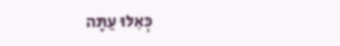כְּאִלּוּ עַתָּה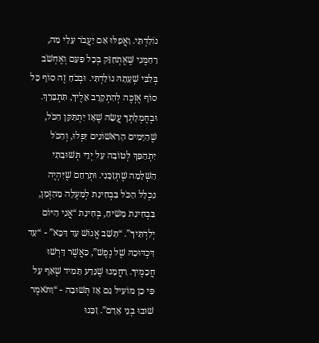נוֹלַדְתִּי. וַאֲפִלּוּ אִם יַעֲבֹר עָלַי מַה, רַחַמֶנִי שֶּׁאֶתְחַזֵּק בְּכָל פַּעַם וְאֶחְשֹׁב בְּלִבִּי שְׁעָתָהּ נוֹלַדְתִּי. וּבְכֹחַ זֶה סוֹף כָּל סוֹף אֶזְכֶּה לְהִתְקָרֵב אֵלֶיךָ, תִּתְבָּרַךְ. וּבְחֶמְלָתְךָ עֲשֵׂה שֶׁאָז יִתְתַּקֵּן הַכֹּל, שֶׁהַיָּמִים הָרִאשׁוֹנִים יִפְּלוּ, וְהַכֹּל יִתְהַפֵּךְ לְטוֹבָה עַל יְדֵי תְּשׁוּבָתִי הַשְּׁלֵמָה שֶׁתְּזַכֵּנִי. וּתְרַחֵם שֶׁיִּהְיֶה נִכְלָל הַכֹּל בִּבְחִינַת לְמַעְלָה מֵהַזְּמַן, בִּבְחִינַת מָשִׁיחַ, בְּחִינַת “אֲנִי הַיּוֹם יְלִדְתִּיךָ”. “תָּשֵׁב אֱנוֹשׁ עַד דַּכָּא” - “עַד דִּכְדּוּכָהּ שֶׁל נֶפֶשׁ”, כַּאֲשֶׁר דָּרְשׁוּ חֲכָמֶיךָ. רַחֲמֵנוּ שֶׁנֵּדַע תָּמִיד שֶׁאַף עַל פִּי כֵן מוֹעִיל גַּם אָז תְּשׁוּבָה - “וַתֹּאמֶר שׁוּבוּ בְנֵי אָדָם”. זַכֵּנוּ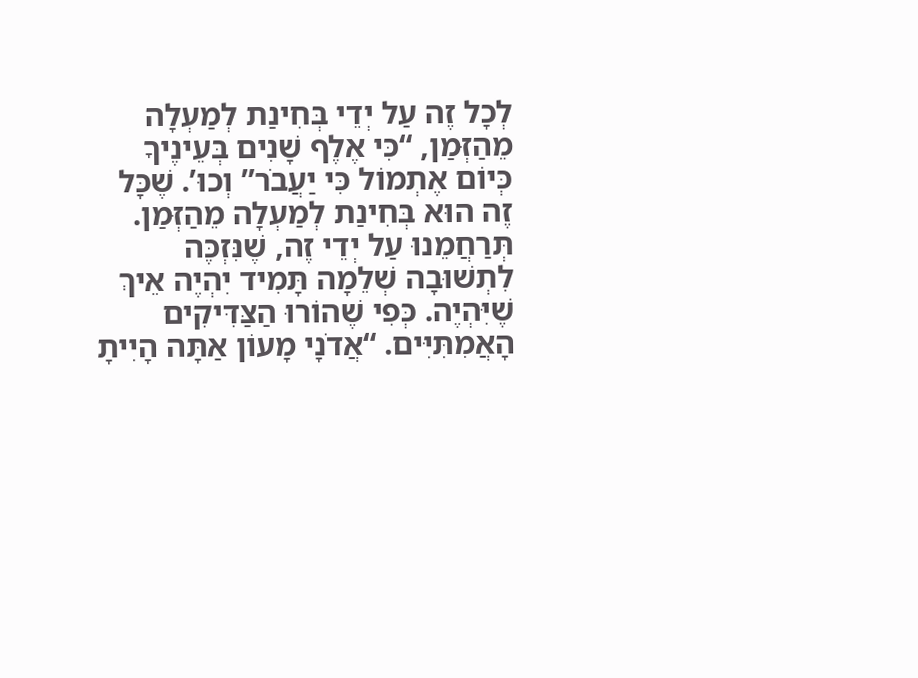לְכָל זֶה עַל יְדֵי בְּחִינַת לְמַעְלָה מֵהַזְּמַן, “כִּי אֶלֶף שָׁנִים בְּעֵינֶיךָ כְּיוֹם אֶתְמוֹל כִּי יַעֲבֹר” וְכוּ’. שֶׁכָּל זֶה הוּא בְּחִינַת לְמַעְלָה מֵהַזְּמַן. תְּרַחֲמֵנוּ עַל יְדֵי זֶה, שֶׁנִּזְכֶּה לִתְשׁוּבָה שְׁלֵמָה תָּמִיד יִהְיֶה אֵיךְ שֶׁיִּהְיֶה. כְּפִי שֶׁהוֹרוּ הַצַּדִּיקִים הָאֲמִתִּיִּים. “אֲדֹנָי מָעוֹן אַתָּה הָיִיתָ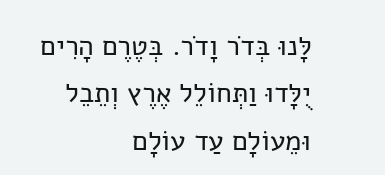לָּנוּ בְּדֹר וָדֹר. בְּטֶרֶם הָרִים יֻלָּדוּ וַתְּחוֹלֵל אֶרֶץ וְתֵבֵל וּמֵעוֹלָם עַד עוֹלָם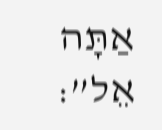אַתָּה אֵל”: